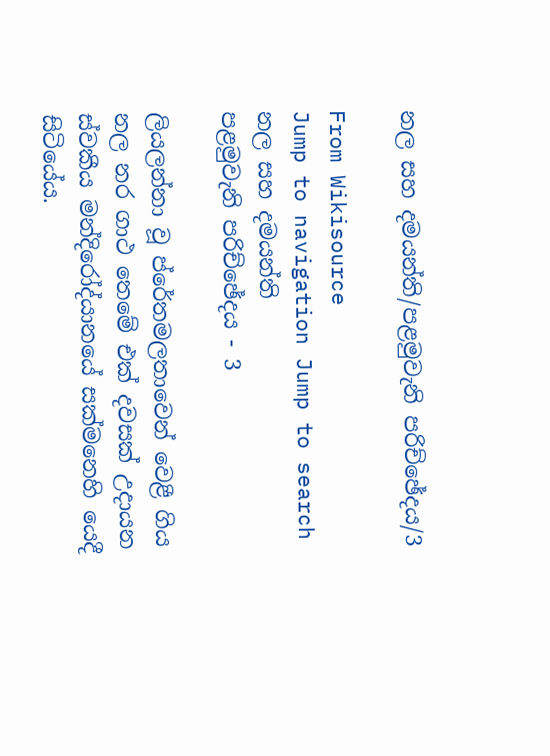නල සහ දමයන්ති/පළමුවැනි පරිච්ඡේදය/3

From Wikisource
Jump to navigation Jump to search
නල සහ දමයන්ති
පළමුවැනි පරිච්ඡේදය - 3

ලියලන්නා වූ ප්රේතමලතාවෙන් වෙළී ගිය නල නර ගාථ තෙමේ එක් දවසක් උදායන ස්වකීය මන්දිරෝද්යානයේ සක්මනෙහි යෙදී සිටියේය.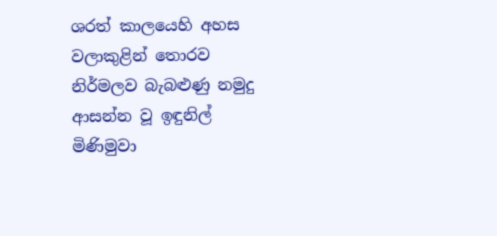ශරත් කාලයෙහි අහස වලාකුළින් තොරව නිර්මලව බැබළුණු නමුදු ආසන්න වූ ඉඳුනිල් මිණිමුවා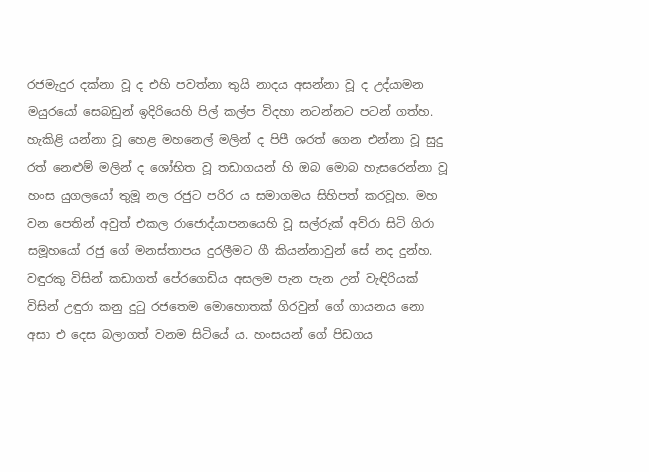රජමැදුර දක්නා වූ ද එහි පවත්නා තුයි නාදය අසන්නා වූ ද උද්යාමන මයුරයෝ සෙබඩුන් ඉදිරියෙහි පිල් කල්ප විදහා නටන්නට පටන් ගත්හ. හැකිළි යන්නා වූ හෙළ මහනෙල් මලින් ද පිපී ශරත් ගෙන එන්නා වූ සුදු රත් නෙළුම් මලින් ද ශෝභිත වූ තඩාගයන් හි ඔබ මොබ හැසරෙන්නා වූ හංස යුගලයෝ තුමූ නල රජුට පරිර ය සමාගමය සිහිපත් කරවූහ. මහ වන පෙතින් අවුත් එකල රාජොද්යාපනයෙහි වූ සල්රුක් අව්රා සිටි ගිරා සමූහයෝ රජු ගේ මනස්තාපය දුරලීමට ගී කියන්නාවුන් සේ නද දුන්හ. වඳුරකු විසින් කඩාගත් පේරගෙඩිය අසලම පැන පැන උන් වැඳිරියක් විසින් උඳුරා කනු දුටු රජතෙම මෙ‍ාහොතක් ගිරවුන් ගේ ගායනය නො අසා එ දෙස බලාගත් වනම සිටියේ ය. හංසයන් ගේ පිඩගය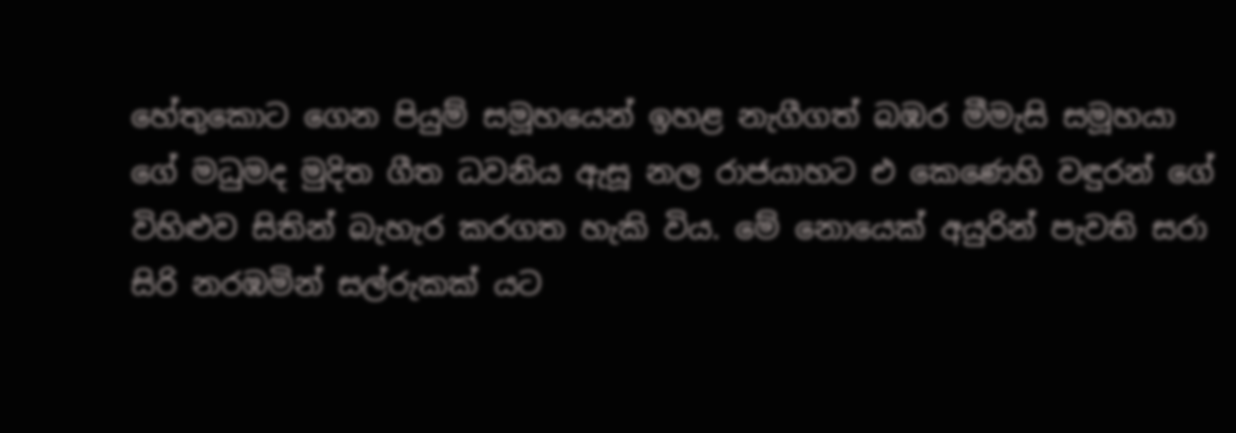හේතුකොට ගෙන පියුම් සමූහයෙන් ඉහළ නැගීගත් බඹර මීමැසි සමූහයා ගේ මධුමද මුදිත ගීත ධවනිය ඇසූ නල රාජයාහට එ කෙණෙහි වඳුරන් ගේ විහිළුව සිතින් බැහැර කරගත හැකි විය. මේ නොයෙක් අයුරින් පැවති සරා සිරි නරඹමින් සල්රුකක් යට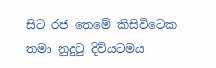සිට රජ තෙමේ කිසිවිටෙක තමා නුදුටු දිව්යටමය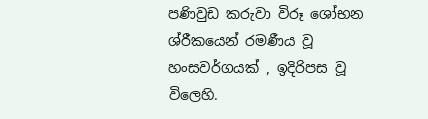පණිවුඩ කරුවා විරූ ශෝභන ශ්රීකයෙන් රමණීය වූ හංසවර්ගයක් , ඉදිරිපස වූ විලෙහි.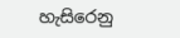හැසිරෙනු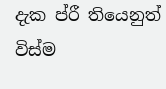දැක ප්රී තියෙනුත් විස්ම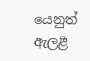යෙනුත් ඇලළී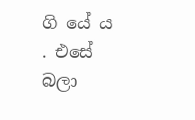ගි යේ ය . එසේ බලා